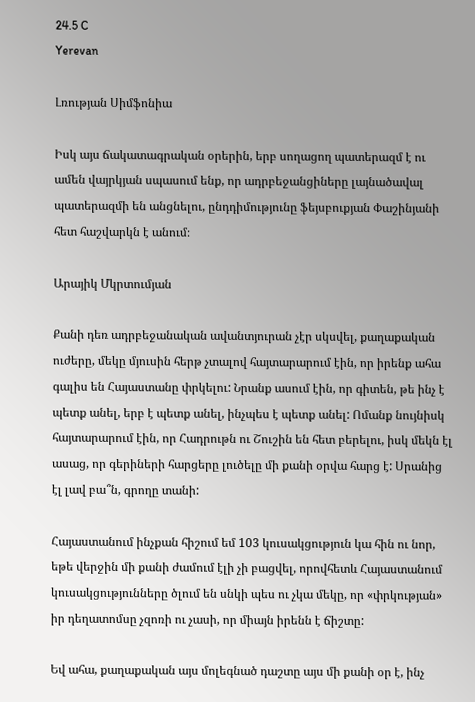24.5 C
Yerevan

Լռության Սիմֆոնիա

Իսկ այս ճակատագրական օրերին, երբ սողացող պատերազմ է ու ամեն վայրկյան սպասում ենք, որ ադրբեջանցիները լայնածավալ պատերազմի են անցնելու, ընդդիմությունը ֆեյսբուքյան Փաշինյանի հետ հաշվարկն է անում։

Արայիկ Մկրտումյան

Քանի դեռ ադրբեջանական ավանտյուրան չէր սկսվել, քաղաքական ուժերը, մեկը մյուսին հերթ չտալով հայտարարում էին, որ իրենք ահա գալիս են Հայաստանը փրկելու: Նրանք ասում էին, որ գիտեն, թե ինչ է պետք անել, երբ է պետք անել, ինչպես է պետք անել: Ոմանք նույնիսկ հայտարարում էին, որ Հադրութն ու Շուշին են հետ բերելու, իսկ մեկն էլ ասաց, որ գերիների հարցերը լուծելը մի քանի օրվա հարց է: Սրանից էլ լավ բա՞ն, գրողը տանի:

Հայաստանում ինչքան հիշում եմ 103 կուսակցություն կա հին ու նոր, եթե վերջին մի քանի ժամում էլի չի բացվել, որովհետև Հայաստանում կուսակցությունները ծլում են սնկի պես ու չկա մեկը, որ «փրկության» իր դեղատոմսը չզոռի ու չասի, որ միայն իրենն է ճիշտը:

Եվ ահա, քաղաքական այս մոլեգնած դաշտը այս մի քանի օր է, ինչ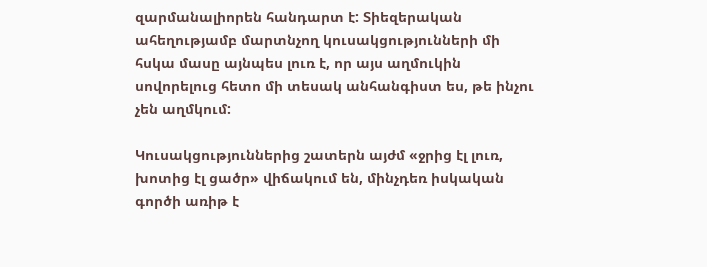զարմանալիորեն հանդարտ է: Տիեզերական ահեղությամբ մարտնչող կուսակցությունների մի հսկա մասը այնպես լուռ է, որ այս աղմուկին սովորելուց հետո մի տեսակ անհանգիստ ես, թե ինչու չեն աղմկում:

Կուսակցություններից շատերն այժմ «ջրից էլ լուռ, խոտից էլ ցածր» վիճակում են, մինչդեռ իսկական գործի առիթ է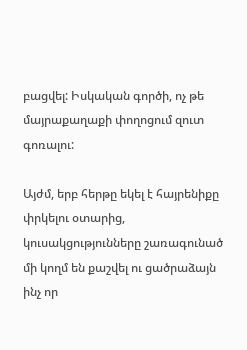բացվել: Իսկական գործի, ոչ թե մայրաքաղաքի փողոցում զուտ գոռալու:

Այժմ, երբ հերթը եկել է հայրենիքը փրկելու օտարից, կուսակցությունները շառագունած մի կողմ են քաշվել ու ցածրաձայն ինչ որ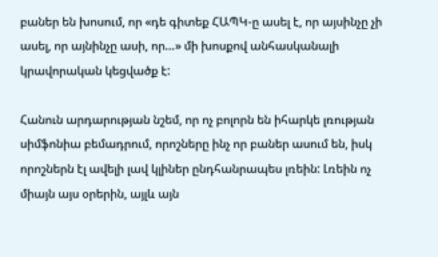բաներ են խոսում, որ «դե գիտեք ՀԱՊԿ‑ը ասել է, որ այսինչը չի ասել, որ այնինչը ասի, որ…» մի խոսքով անհասկանալի կրավորական կեցվածք է:

Հանուն արդարության նշեմ, որ ոչ բոլորն են իհարկե լռության սիմֆոնիա բեմադրում, որոշները ինչ որ բաներ ասում են, իսկ որոշներն էլ ավելի լավ կլիներ ընդհանրապես լռեին: Լռեին ոչ միայն այս օրերին, այլև այն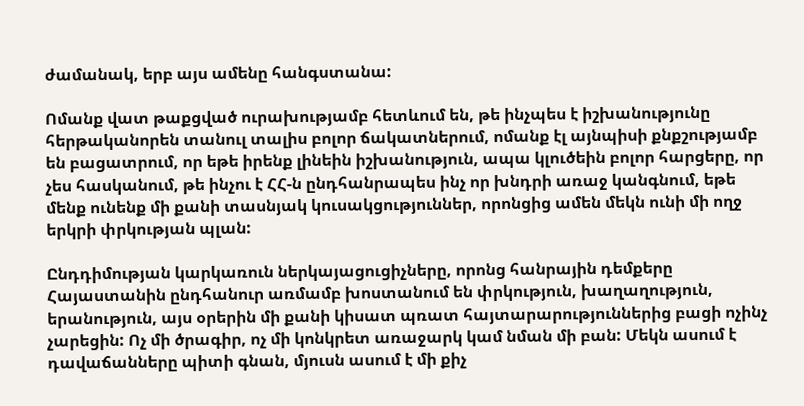ժամանակ, երբ այս ամենը հանգստանա:

Ոմանք վատ թաքցված ուրախությամբ հետևում են, թե ինչպես է իշխանությունը հերթականորեն տանուլ տալիս բոլոր ճակատներում, ոմանք էլ այնպիսի քնքշությամբ են բացատրում, որ եթե իրենք լինեին իշխանություն, ապա կլուծեին բոլոր հարցերը, որ չես հասկանում, թե ինչու է ՀՀ‑ն ընդհանրապես ինչ որ խնդրի առաջ կանգնում, եթե մենք ունենք մի քանի տասնյակ կուսակցություններ, որոնցից ամեն մեկն ունի մի ողջ երկրի փրկության պլան:

Ընդդիմության կարկառուն ներկայացուցիչները, որոնց հանրային դեմքերը Հայաստանին ընդհանուր առմամբ խոստանում են փրկություն, խաղաղություն, երանություն, այս օրերին մի քանի կիսատ պռատ հայտարարություններից բացի ոչինչ չարեցին: Ոչ մի ծրագիր, ոչ մի կոնկրետ առաջարկ կամ նման մի բան: Մեկն ասում է դավաճանները պիտի գնան, մյուսն ասում է մի քիչ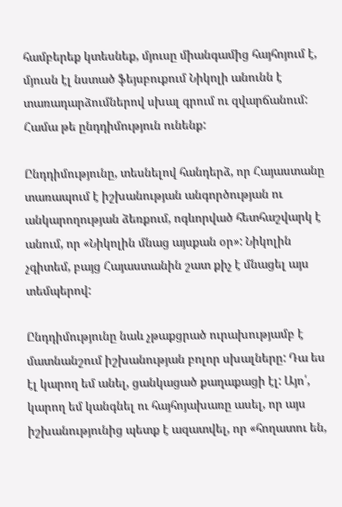համբերեք կտեսնեք, մյուսը միանգամից հայհոյում է, մյուսն էլ նստած ֆեյսբուքում Նիկոլի անունն է տառադարձումներով սխալ գրում ու զվարճանում: Համա թե ընդդիմություն ունենք:

Ընդդիմությունը, տեսնելով հանդերձ, որ Հայաստանը տառապում է իշխանության անգործության ու անկարողության ձեռքում, ոգևորված հետհաշվարկ է անում, որ «Նիկոլին մնաց այսքան օր»: Նիկոլին չգիտեմ, բայց Հայաստանին շատ քիչ է մնացել այս տեմպերով:

Ընդդիմությունը նաև չթաքցրած ուրախությամբ է մատնանշում իշխանության բոլոր սխալները: Դա ես էլ կարող եմ անել, ցանկացած քաղաքացի էլ: Այո՛, կարող եմ կանգնել ու հայհոյախառը ասել, որ այս իշխանությունից պետք է ազատվել, որ «հողատու են,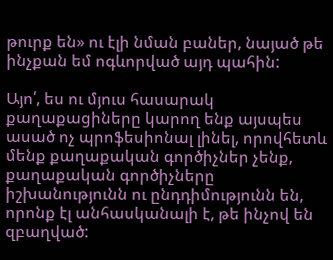թուրք են» ու էլի նման բաներ, նայած թե ինչքան եմ ոգևորված այդ պահին:

Այո՛, ես ու մյուս հասարակ քաղաքացիները կարող ենք այսպես ասած ոչ պրոֆեսիոնալ լինել, որովհետև մենք քաղաքական գործիչներ չենք, քաղաքական գործիչները իշխանությունն ու ընդդիմությունն են, որոնք էլ անհասկանալի է, թե ինչով են զբաղված: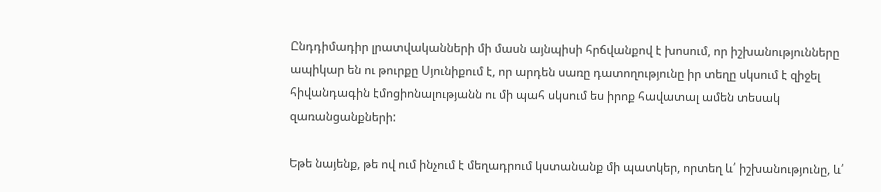Ընդդիմադիր լրատվականների մի մասն այնպիսի հրճվանքով է խոսում, որ իշխանությունները ապիկար են ու թուրքը Սյունիքում է, որ արդեն սառը դատողությունը իր տեղը սկսում է զիջել հիվանդագին էմոցիոնալությանն ու մի պահ սկսում ես իրոք հավատալ ամեն տեսակ զառանցանքների:

Եթե նայենք, թե ով ում ինչում է մեղադրում կստանանք մի պատկեր, որտեղ և՛ իշխանությունը, և՛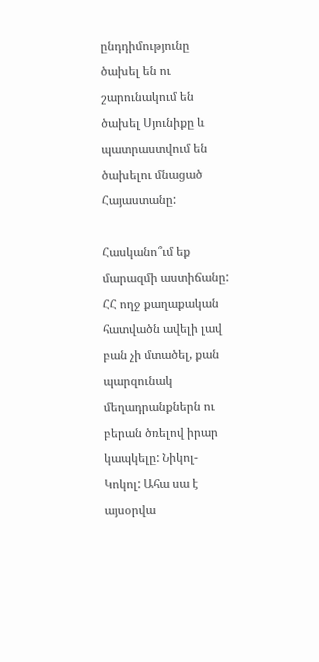ընդդիմությունը ծախել են ու շարունակում են ծախել Սյունիքը և պատրաստվում են ծախելու մնացած Հայաստանը:

Հասկանո՞ւմ եք մարազմի աստիճանը: ՀՀ ողջ քաղաքական հատվածն ավելի լավ բան չի մտածել, քան պարզունակ մեղադրանքներն ու բերան ծռելով իրար կապկելը: Նիկոլ-Կոկոլ: Ահա սա է այսօրվա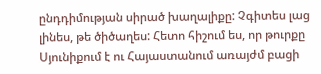ընդդիմության սիրած խաղալիքը: Չգիտես լաց լինես, թե ծիծաղես: Հետո հիշում ես, որ թուրքը Սյունիքում է ու Հայաստանում առայժմ բացի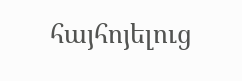հայհոյելուց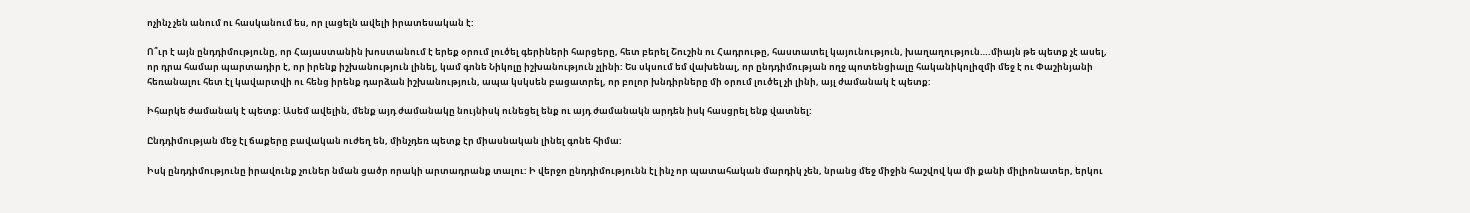ոչինչ չեն անում ու հասկանում ես, որ լացելն ավելի իրատեսական է:

Ո՞ւր է այն ընդդիմությունը, որ Հայաստանին խոստանում է երեք օրում լուծել գերիների հարցերը, հետ բերել Շուշին ու Հադրութը, հաստատել կայունություն, խաղաղություն….միայն թե պետք չէ ասել, որ դրա համար պարտադիր է, որ իրենք իշխանություն լինել, կամ գոնե Նիկոլը իշխանություն չլինի: Ես սկսում եմ վախենալ, որ ընդդիմության ողջ պոտենցիալը հականիկոլիզմի մեջ է ու Փաշինյանի հեռանալու հետ էլ կավարտվի ու հենց իրենք դարձան իշխանություն, ապա կսկսեն բացատրել, որ բոլոր խնդիրները մի օրում լուծել չի լինի, այլ ժամանակ է պետք:

Իհարկե ժամանակ է պետք: Ասեմ ավելին, մենք այդ ժամանակը նույնիսկ ունեցել ենք ու այդ ժամանակն արդեն իսկ հասցրել ենք վատնել:

Ընդդիմության մեջ էլ ճաքերը բավական ուժեղ են, մինչդեռ պետք էր միասնական լինել գոնե հիմա:

Իսկ ընդդիմությունը իրավունք չուներ նման ցածր որակի արտադրանք տալու: Ի վերջո ընդդիմությունն էլ ինչ որ պատահական մարդիկ չեն, նրանց մեջ միջին հաշվով կա մի քանի միլիոնատեր, երկու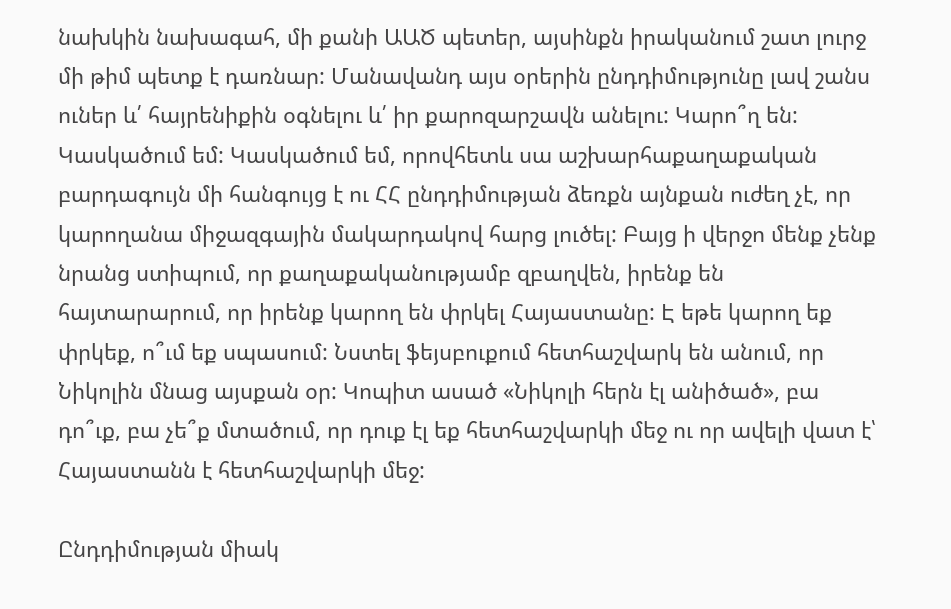նախկին նախագահ, մի քանի ԱԱԾ պետեր, այսինքն իրականում շատ լուրջ մի թիմ պետք է դառնար: Մանավանդ այս օրերին ընդդիմությունը լավ շանս ուներ և՛ հայրենիքին օգնելու և՛ իր քարոզարշավն անելու: Կարո՞ղ են: Կասկածում եմ: Կասկածում եմ, որովհետև սա աշխարհաքաղաքական բարդագույն մի հանգույց է ու ՀՀ ընդդիմության ձեռքն այնքան ուժեղ չէ, որ կարողանա միջազգային մակարդակով հարց լուծել: Բայց ի վերջո մենք չենք նրանց ստիպում, որ քաղաքականությամբ զբաղվեն, իրենք են հայտարարում, որ իրենք կարող են փրկել Հայաստանը: Է եթե կարող եք փրկեք, ո՞ւմ եք սպասում: Նստել ֆեյսբուքում հետհաշվարկ են անում, որ Նիկոլին մնաց այսքան օր: Կոպիտ ասած «Նիկոլի հերն էլ անիծած», բա դո՞ւք, բա չե՞ք մտածում, որ դուք էլ եք հետհաշվարկի մեջ ու որ ավելի վատ է՝ Հայաստանն է հետհաշվարկի մեջ:

Ընդդիմության միակ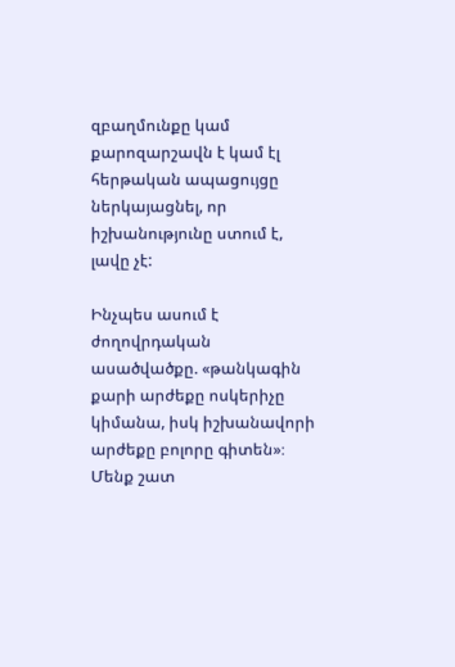զբաղմունքը կամ քարոզարշավն է կամ էլ հերթական ապացույցը ներկայացնել, որ իշխանությունը ստում է, լավը չէ:

Ինչպես ասում է ժողովրդական ասածվածքը. «թանկագին քարի արժեքը ոսկերիչը կիմանա, իսկ իշխանավորի արժեքը բոլորը գիտեն»։ Մենք շատ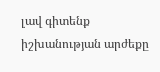լավ գիտենք իշխանության արժեքը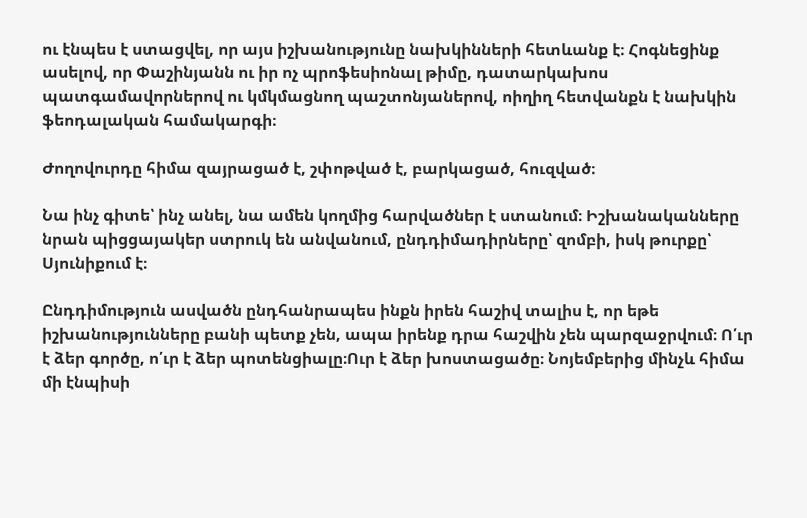ու էնպես է ստացվել, որ այս իշխանությունը նախկինների հետևանք է։ Հոգնեցինք ասելով, որ Փաշինյանն ու իր ոչ պրոֆեսիոնալ թիմը, դատարկախոս պատգամավորներով ու կմկմացնող պաշտոնյաներով, ոիղիղ հետվանքն է նախկին ֆեոդալական համակարգի։

Ժողովուրդը հիմա զայրացած է, շփոթված է, բարկացած, հուզված։

Նա ինչ գիտե՝ ինչ անել, նա ամեն կողմից հարվածներ է ստանում։ Իշխանականները նրան պիցցայակեր ստրուկ են անվանում, ընդդիմադիրները՝ զոմբի, իսկ թուրքը՝ Սյունիքում է։

Ընդդիմություն ասվածն ընդհանրապես ինքն իրեն հաշիվ տալիս է, որ եթե իշխանությունները բանի պետք չեն, ապա իրենք դրա հաշվին չեն պարզաջրվում։ Ո՛ւր է ձեր գործը, ո՛ւր է ձեր պոտենցիալը։Ուր է ձեր խոստացածը։ Նոյեմբերից մինչև հիմա մի էնպիսի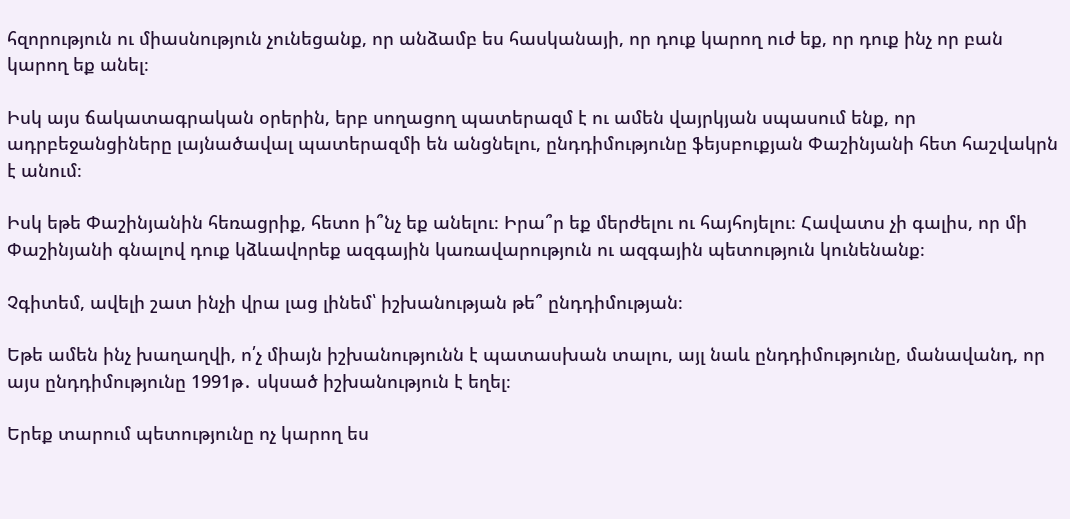հզորություն ու միասնություն չունեցանք, որ անձամբ ես հասկանայի, որ դուք կարող ուժ եք, որ դուք ինչ որ բան կարող եք անել։

Իսկ այս ճակատագրական օրերին, երբ սողացող պատերազմ է ու ամեն վայրկյան սպասում ենք, որ ադրբեջանցիները լայնածավալ պատերազմի են անցնելու, ընդդիմությունը ֆեյսբուքյան Փաշինյանի հետ հաշվակրն է անում։

Իսկ եթե Փաշինյանին հեռացրիք, հետո ի՞նչ եք անելու։ Իրա՞ր եք մերժելու ու հայհոյելու։ Հավատս չի գալիս, որ մի Փաշինյանի գնալով դուք կձևավորեք ազգային կառավարություն ու ազգային պետություն կունենանք։

Չգիտեմ, ավելի շատ ինչի վրա լաց լինեմ՝ իշխանության թե՞ ընդդիմության։

Եթե ամեն ինչ խաղաղվի, ո՛չ միայն իշխանությունն է պատասխան տալու, այլ նաև ընդդիմությունը, մանավանդ, որ այս ընդդիմությունը 1991թ․ սկսած իշխանություն է եղել։

Երեք տարում պետությունը ոչ կարող ես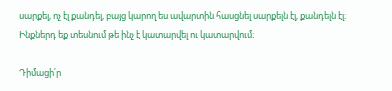սարքել, ոչ էլ քանդել, բայց կարող ես ավարտին հասցնել սարքելն էլ, քանդելն էլ։ Ինքներդ եք տեսնում թե ինչ է կատարվել ու կատարվում։

Դիմացի՛ր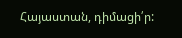Հայաստան, դիմացի՛ր: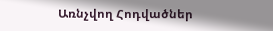Առնչվող Հոդվածներ